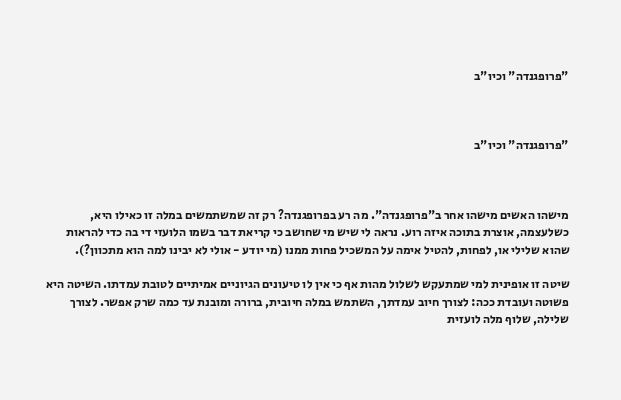"פרופגנדה" וכיו"ב



"פרופגנדה" וכיו"ב



מישהו האשים מישהו אחר ב"פרופגנדה". מה רע בפרופגנדה? רק זה שמשתמשים במלה זו כאילו היא, כשלעצמה, אוצרת בתוכה איזה רוע. נראה לי שיש מי שחושב כי קריאת דבר בשמו הלועזי די בה כדי להראות שהוא שלילי או, לפחות, להטיל אימה על המשכיל פחות ממנו (מי יודע - אולי לא יבינו למה הוא מתכוון?).

שיטה זו אופינית למי שמתעקש לשלול מהות אף כי אין לו טיעונים הגיוניים אמיתיים לטובת עמדתו. השיטה היא פשוטה ועובדת ככה: לצורך חיוב עמדתך, השתמש במלה חיובית, ברורה ומובנת עד כמה שרק אפשר. לצורך שלילה, שלוף מלה לועזית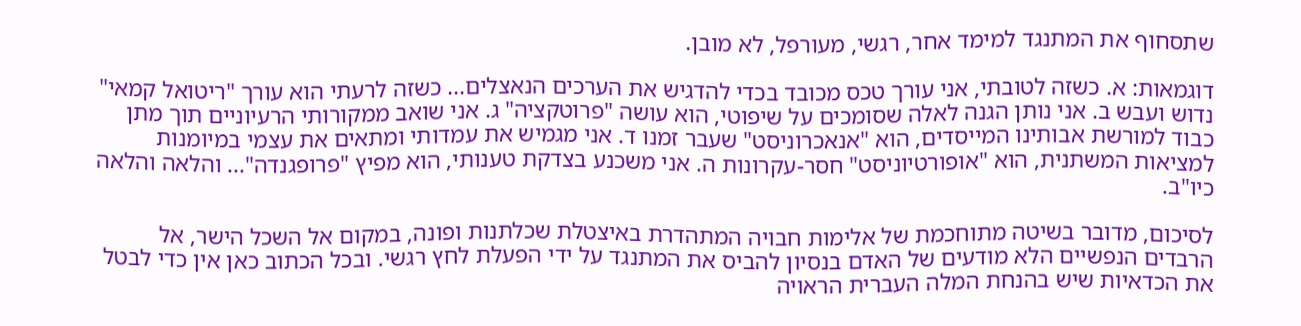שתסחוף את המתנגד למימד אחר, רגשי, מעורפל, לא מובן.

דוגמאות: א. כשזה לטובתי, אני עורך טכס מכובד בכדי להדגיש את הערכים הנאצלים... כשזה לרעתי הוא עורך "ריטואל קמאי" נדוש ועבש ב. אני נותן הגנה לאלה שסומכים על שיפוטי, הוא עושה "פרוטקציה" ג. אני שואב ממקורותי הרעיוניים תוך מתן כבוד למורשת אבותינו המייסדים, הוא "אנאכרוניסט" שעבר זמנו ד. אני מגמיש את עמדותי ומתאים את עצמי במיומנות למציאות המשתנית, הוא "אופורטיוניסט" חסר-עקרונות ה. אני משכנע בצדקת טענותי, הוא מפיץ "פרופגנדה"... והלאה והלאה כיו"ב.

לסיכום, מדובר בשיטה מתוחכמת של אלימות חבויה המתהדרת באיצטלת שכלתנות ופונה, במקום אל השכל הישר, אל הרבדים הנפשיים הלא מודעים של האדם בנסיון להביס את המתנגד על ידי הפעלת לחץ רגשי. ובכל הכתוב כאן אין כדי לבטל את הכדאיות שיש בהנחת המלה העברית הראויה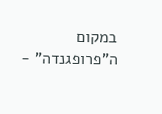במקום ה"פרופגנדה" -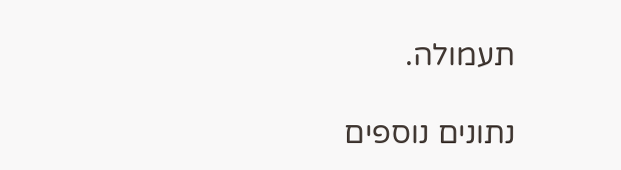תעמולה.

נתונים נוספים